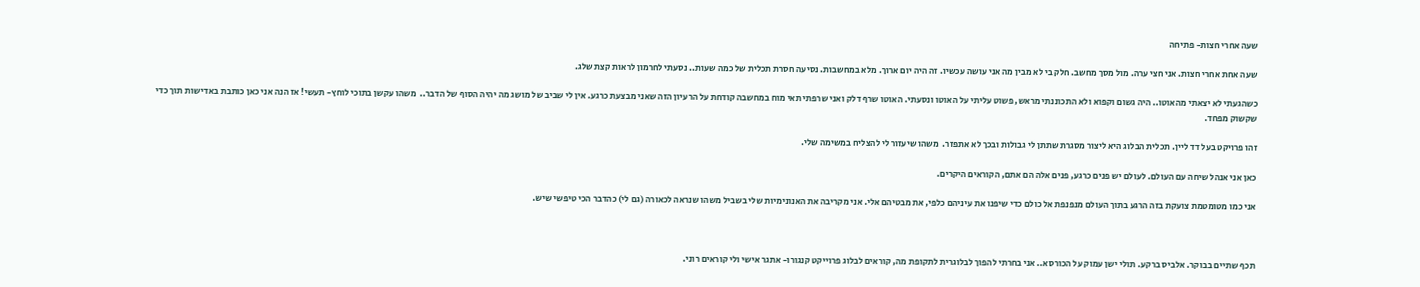שעה אחרי חצות- פתיחה

שעה אחת אחרי חצות. אני חצי ערה. מול מסך מחשב. חלק בי לא מבין מה אני עושה עכשיו. זה היה יום ארוך. מלא במחשבות. נסיעה חסרת תכלית של כמה שעות.. נסעתי לחרמון לראות קצת שלג.

כשהגעתי לא יצאתי מהאוטו.. היה גשום וקפוא ולא התכוננתי מראש, פשוט עליתי על האוטו ונסעתי. האוטו שרף דלק ואני שרפתי תאי מוח במחשבה קודחת על הרעיון הזה שאני מבצעת כרגע. אין לי שביב של מושג מה יהיה הסוף של הדבר..  משהו עקשן בתוכי לוחץ- תעשי! אז הנה אני כאן כותבת באדישות תוך כדי שקשוק מפחד.

זהו פרויקט בעל דד ליין. תכלית הבלוג היא ליצור מסגרת שתתן לי גבולות ובכך לא אתפזר.  משהו שיעזור לי להצליח במשימה שלי.

כאן אני אנהל שיחה עם העולם. לעולם יש פנים כרגע, פנים אלה הם אתם, הקוראים היקרים.

אני כמו מטומטמת צועקת בזה הרגע בתוך העולם מנפנפת אל כולם כדי שיפנו את עיניהם כלפי, את מבטיהם אלי. אני מקריבה את האנונימיות שלי בשביל משהו שנראה לכאורה (גם לי) כהדבר הכי טיפשי שיש.



תכף שתיים בבוקר. אלביס ברקע. תולי ישן עמוק על הכורסא.. אני בחרתי להפוך לבלוגרית לתקופת מה, קוראים לבלוג פרוייקט קנגורו- אתגר אישי ולי קוראים רוני.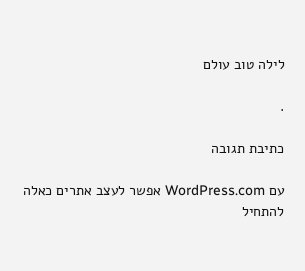לילה טוב עולם

.

כתיבת תגובה

עם WordPress.com אפשר לעצב אתרים כאלה
להתחיל